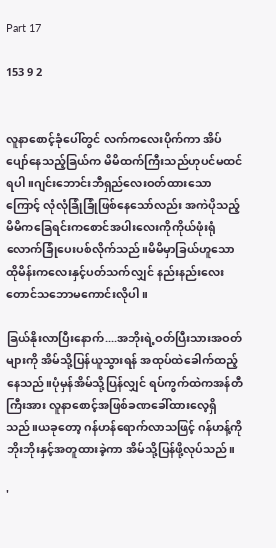Part 17

153 9 2


လူနာစောင့်ခုံပေါ်တွင် လက်ကလေးပိုက်ကာ အိပ်ပျော်နေသည့်ခြယ်က မိမိထက်ကြီးသည်ဟုပင်မထင်ရပါ။ဂျင်းဘောင်းဘီရှည်လေးဝတ်ထားသောကြောင့် လုံလုံခြုံခြုံဖြစ်နေသော်လည်း အကဲပိုသည့်မိမိကခြေရင်းကစောင်အပါးလေးကိုကိုယ်ဖုံးရုံလောက်ခြုံပေးပစ်လိုက်သည်။မိမိမှာခြယ်ဟူသောထိုမိန်းကလေးနှင့်ပတ်သက်လျှင် နည်းနည်းလေးတောင်သဘောမကောင်းလိုပါ။

ခြယ်နိုးလာပြီးနောက်....အဘိုးရဲ့ဝတ်ပြီးသားအဝတ်များကို အိမ်သို့ပြန်ယူသွားရန် အထုပ်ထဲခေါက်ထည့်နေသည်။ပုံမှန်အိမ်သို့ပြန်လျှင် ရပ်ကွက်ထဲကအန်တီကြီးအား လူနာစောင့်အဖြစ်ခဏခေါ်ထားလေ့ရှိသည်။ယခုတော့ ဂန်ဟန်ရောက်လာသဖြင့် ဂန်ဟန့်ကိုဘိုးဘိုးနှင့်အတူထားခဲ့ကာ အိမ်သို့ပြန်ဖို့လုပ်သည်။

'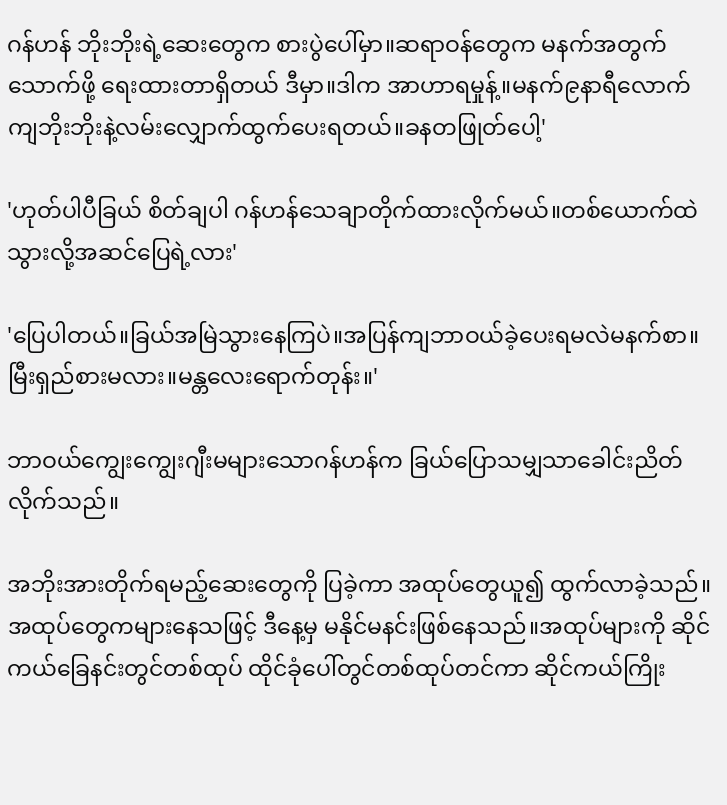ဂန်ဟန် ဘိုးဘိုးရဲ့ဆေးတွေက စားပွဲပေါ်မှာ။ဆရာဝန်တွေက မနက်အတွက်သောက်ဖို့ ရေးထားတာရှိတယ် ဒီမှာ။ဒါက အာဟာရမှုန့်။မနက်၉နာရီလောက်ကျဘိုးဘိုးနဲ့လမ်းလျှောက်ထွက်ပေးရတယ်။ခနတဖြုတ်ပေါ့'

'ဟုတ်ပါပီခြယ် စိတ်ချပါ ဂန်ဟန်သေချာတိုက်ထားလိုက်မယ်။တစ်ယောက်ထဲသွားလို့အဆင်ပြေရဲ့လား'

'ပြေပါတယ်။ခြယ်အမြဲသွားနေကြပဲ။အပြန်ကျဘာဝယ်ခဲ့ပေးရမလဲမနက်စာ။မြီးရှည်စားမလား။မန္တလေးရောက်တုန်း။'

ဘာဝယ်ကျွေးကျွေးဂျီးမများသောဂန်ဟန်က ခြယ်ပြောသမျှသာခေါင်းညိတ်လိုက်သည်။

အဘိုးအားတိုက်ရမည့်ဆေးတွေကို ပြခဲ့ကာ အထုပ်တွေယူ၍ ထွက်လာခဲ့သည်။အထုပ်တွေကများနေသဖြင့် ဒီနေ့မှ မနိုင်မနင်းဖြစ်နေသည်။အထုပ်များကို ဆိုင်ကယ်ခြေနင်းတွင်တစ်ထုပ် ထိုင်ခုံပေါ်တွင်တစ်ထုပ်တင်ကာ ဆိုင်ကယ်ကြိုး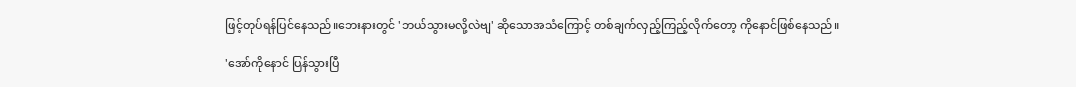ဖြင့်တုပ်ရန်ပြင်နေသည်။ဘေးနားတွင် 'ဘယ်သွားမလို့လဲဗျ' ဆိုသောအသံကြောင့် တစ်ချက်လှည့်ကြည့်လိုက်တော့ ကိုနောင်ဖြစ်နေသည်။

'အော်ကိုနောင် ပြန်သွားပြီ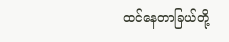ထင်နေတာခြယ်တို့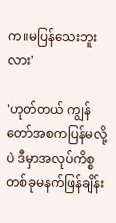က။မပြန်သေးဘူးလား'

'ဟုတ်တယ် ကျွန်တော်အစကပြန်မလို့ပဲ ဒီမှာအလုပ်ကိစ္စတစ်ခုမနက်ဖြန်ချိန်း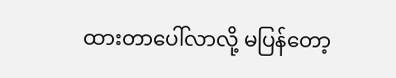ထားတာပေါ်လာလို့ မပြန်တော့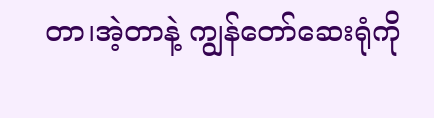တာ၊အဲ့တာနဲ့ ကျွန်တော်ဆေးရုံကို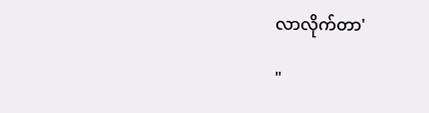လာလိုက်တာ'

"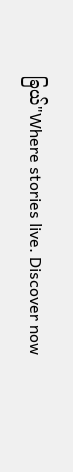ခြယ်"Where stories live. Discover now